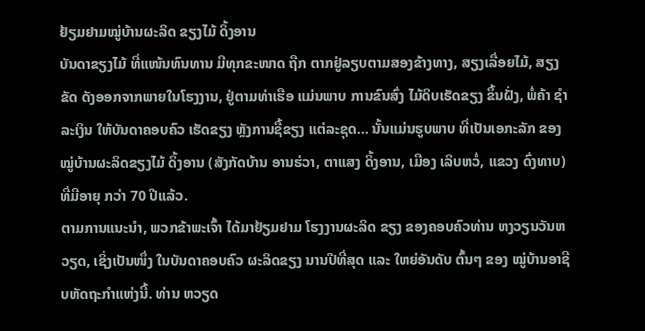ຢ້ຽມຢາມໝູ່ບ້ານຜະລິດ ຂຽງໄມ້ ດິ້ງອານ
ບັນດາຂຽງໄມ້ ທີ່ແໜ້ນທົນທານ ມີທຸກຂະໜາດ ຖືກ ຕາກຢູ່ລຽບຕາມສອງຂ້າງທາງ, ສຽງເລື່ອຍໄມ້, ສຽງຂັດ ດັງອອກຈາກພາຍໃນໂຮງງານ, ຢູ່ຕາມທ່າເຮືອ ແມ່ນພາບ ການຂົນສົ່ງ ໄມ້ດິບເຮັດຂຽງ ຂຶ້ນຝັ່ງ, ພໍ່ຄ້າ ຊຳລະເງິນ ໃຫ້ບັນດາຄອບຄົວ ເຮັດຂຽງ ຫຼັງການຊື້ຂຽງ ແຕ່ລະຊຸດ... ນັ້ນແມ່ນຮູບພາບ ທີ່ເປັນເອກະລັກ ຂອງໝູ່ບ້ານຜະລິດຂຽງໄມ້ ດິ້ງອານ (ສັງກັດບ້ານ ອານຮ່ວາ, ຕາແສງ ດິ້ງອານ, ເມືອງ ເລິບຫວໍ່, ແຂວງ ດົ່ງທາບ) ທີ່ມີອາຍຸ ກວ່າ 70 ປີແລ້ວ.
ຕາມການແນະນຳ, ພວກຂ້າພະເຈົ້າ ໄດ້ມາຢ້ຽມຢາມ ໂຮງງານຜະລິດ ຂຽງ ຂອງຄອບຄົວທ່ານ ຫງວຽນວັນຫວຽດ, ເຊິ່ງເປັນໜຶ່ງ ໃນບັນດາຄອບຄົວ ຜະລິດຂຽງ ນານປີທີ່ສຸດ ແລະ ໃຫຍ່ອັນດັບ ຕົ້ນໆ ຂອງ ໝູ່ບ້ານອາຊີບຫັດຖະກຳແຫ່ງນີ້. ທ່ານ ຫວຽດ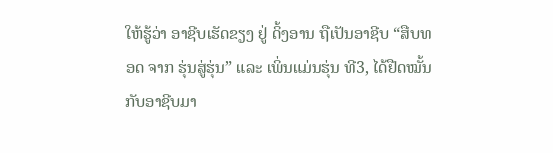ໃຫ້ຮູ້ວ່າ ອາຊີບເຮັດຂຽງ ຢູ່ ດິ້ງອານ ຖືເປັນອາຊີບ “ສືບທອດ ຈາກ ຮຸ່ນສູ່ຮຸ່ນ” ແລະ ເພິ່ນແມ່ນຮຸ່ນ ທີ3, ໄດ້ຢືດໝັ້ນ ກັບອາຊີບມາ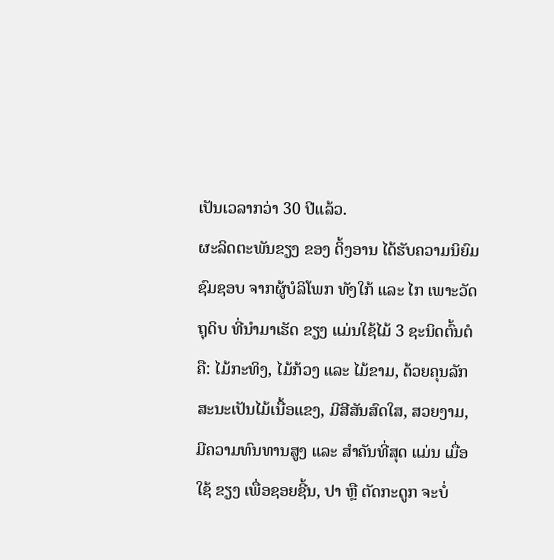ເປັນເວລາກວ່າ 30 ປີແລ້ວ.
ຜະລິດຕະພັນຂຽງ ຂອງ ດິ້ງອານ ໄດ້ຮັບຄວາມນິຍົມຊົມຊອບ ຈາກຜູ້ບໍລິໂພກ ທັງໃກ້ ແລະ ໄກ ເພາະວັດຖຸດິບ ທີ່ນຳມາເຮັດ ຂຽງ ແມ່ນໃຊ້ໄມ້ 3 ຊະນິດຕົ້ນຕໍຄື: ໄມ້ກະທິງ, ໄມ້ກ້ວງ ແລະ ໄມ້ຂາມ, ດ້ວຍຄຸນລັກສະນະເປັນໄມ້ເນື້ອແຂງ, ມີສີສັນສົດໃສ, ສວຍງາມ, ມີຄວາມທົນທານສູງ ແລະ ສຳຄັນທີ່ສຸດ ແມ່ນ ເມື່ອໃຊ້ ຂຽງ ເພື່ອຊອຍຊີ້ນ, ປາ ຫຼື ຕັດກະດູກ ຈະບໍ່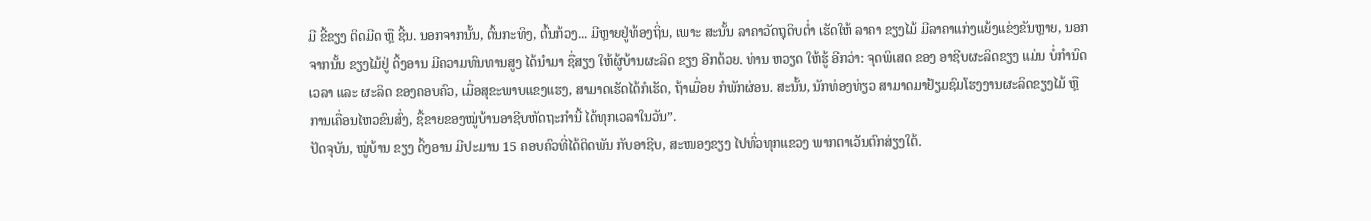ມີ ຂີ້ຂຽງ ຕິດມີດ ຫຼື ຊີ້ນ. ນອກຈາກນັ້ນ, ຕົ້ນກະທິງ, ຕົ້ນກ້ວງ... ມີຫຼາຍຢູ່ທ້ອງຖິ່ນ, ເພາະ ສະນັ້ນ ລາຄາວັດຖຸດິບຕໍ່າ ເຮັດໃຫ້ ລາຄາ ຂຽງໄມ້ ມີລາຄາແກ່ງແຍ້ງແຂ່ງຂັນຫຼາຍ, ນອກຈາກນັ້ນ ຂຽງໄມ້ຢູ່ ດິ້ງອານ ມີຄວາມທົນທານສູງ ໄດ້ນຳມາ ຊື່ສຽງ ໃຫ້ຜູ້ບ້ານຜະລິດ ຂຽງ ອີກດ້ວຍ. ທ່ານ ຫວຽດ ໃຫ້ຮູ້ ອີກວ່າ: ຈຸດພິເສດ ຂອງ ອາຊີບຜະລິດຂຽງ ແມ່ນ ບໍ່ກຳນົດເວລາ ແລະ ຜະລິດ ຂອງຄອບຄົວ, ເມື່ອສຸຂະພາບແຂງແຮງ, ສາມາດເຮັດໄດ້ກໍເຮັດ, ຖ້າເມື່ອຍ ກໍພັກຜ່ອນ. ສະນັ້ນ, ນັກທ່ອງທ່ຽວ ສາມາດມາຢ້ຽມຊົມໂຮງງານຜະລິດຂຽງໄມ້ ຫຼື ການເຄື່ອນໄຫວຂົນສົ່ງ, ຊື້ຂາຍຂອງໝູ່ບ້ານອາຊີບຫັດຖະກຳນີ້ ໄດ້ທຸກເວລາໃນວັນ”.
ປັດຈຸບັນ, ໝູ່ບ້ານ ຂຽງ ດິ້ງອານ ມີປະມານ 15 ຄອບຄົວທີ່ໄດ້ຕິດພັນ ກັບອາຊີບ, ສະໜອງຂຽງ ໄປທົ່ວທຸກແຂວງ ພາກຕາເວັນຕົກສ່ຽງໃຕ້.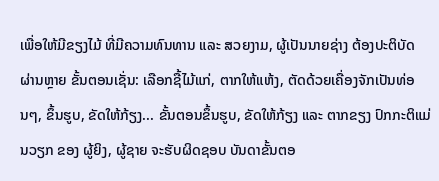ເພື່ອໃຫ້ມີຂຽງໄມ້ ທີ່ມີຄວາມທົນທານ ແລະ ສວຍງາມ, ຜູ້ເປັນນາຍຊ່າງ ຕ້ອງປະຕິບັດ ຜ່ານຫຼາຍ ຂັ້ນຕອນເຊັ່ນ: ເລືອກຊື້ໄມ້ແກ່, ຕາກໃຫ້ແຫ້ງ, ຕັດດ້ວຍເຄື່ອງຈັກເປັນທ່ອນໆ, ຂຶ້ນຮູບ, ຂັດໃຫ້ກ້ຽງ... ຂັ້ນຕອນຂຶ້ນຮູບ, ຂັດໃຫ້ກ້ຽງ ແລະ ຕາກຂຽງ ປົກກະຕິແມ່ນວຽກ ຂອງ ຜູ້ຍິງ, ຜູ້ຊາຍ ຈະຮັບຜິດຊອບ ບັນດາຂັ້ນຕອ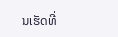ນເຮັດທີ່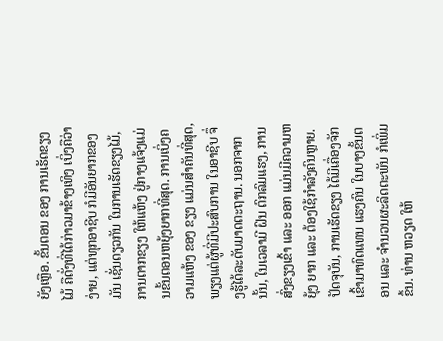ຍັງເຫຼືອ. ຂັ້ນຕອນ ຂອງ ການເຮັດຂຽງໄມ້ ຄືດັ່ງທີ່ໄດ້ກ່າວມາຂ້າງເທິງ ເບິ່ງຄືວ່າ ງ່າຍ, ແຕ່ທຸກອາຊີບ ກໍມີອັນຍາກຂອງມັນ ເຊັ່ນດຽວກັນ ໃນການເຮັດຂຽງໄມ້, ການຕາກຂຽງ ໃຫ້ແຫ້ງ ຢູ່ກາງແຈ້ງແມ່ນຂັ້ນຕອນຫຍຸ້ງຍາກທີ່ສຸດ. ການເບິ່ງຄວາມແຫ້ງ ຂອງ ຂຽງ ແມ່ນສຳຄັນທີ່ສຸດ, ພຽງແຕ່ຜູ້ທີ່ມີປະສົບການ ໃນອາຊີບ ຈຶ່ງຮູ້ໄດ້ລະດັບມາດຕະຖານ. ນອກຈາກນັ້ນ, ໃນເວລາມີ ຝົນ ຕົກລົມແຮງ, ການສົ່ງຂຽງເຂົ້າ ແລະ ອອກ ແມ່ນມີຄວາມຫຍຸ້ງ ຍາກ ແລະ ຕ້ອງໃຊ້ກຳລັງຄົນຫຼາຍ.
ປັດຈຸບັນ, ການເຮັດຂຽງ ໄດ້ມີເຄື່ອງຈັກ ເຂົ້າມາທົດແທນ ແຮງຄົນ ໃນບາງຂັ້ນຕອນ ແລະ ຈຳນວນຜະລິດຕະພັນ ກໍເພິ່ມຂຶ້ນ. ທ່ານ ຫວຽດ ໃຫ້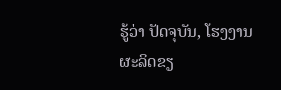ຮູ້ວ່າ ປັດຈຸບັນ, ໂຮງງານຜະລິດຂຽ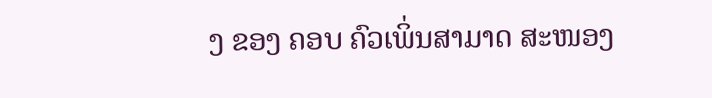ງ ຂອງ ຄອບ ຄົວເພິ່ນສາມາດ ສະໜອງ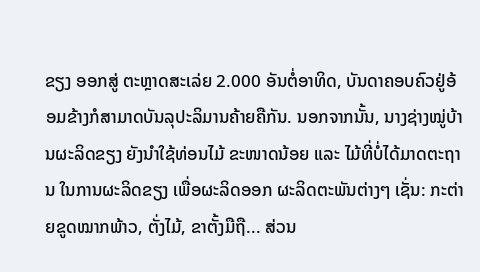ຂຽງ ອອກສູ່ ຕະຫຼາດສະເລ່ຍ 2.000 ອັນຕໍ່ອາທິດ, ບັນດາຄອບຄົວຢູ່ອ້ອມຂ້າງກໍສາມາດບັນລຸປະລິມານຄ້າຍຄືກັນ. ນອກຈາກນັ້ນ, ນາງຊ່າງໝູ່ບ້ານຜະລິດຂຽງ ຍັງນຳໃຊ້ທ່ອນໄມ້ ຂະໜາດນ້ອຍ ແລະ ໄມ້ທີ່ບໍ່ໄດ້ມາດຕະຖານ ໃນການຜະລິດຂຽງ ເພື່ອຜະລິດອອກ ຜະລິດຕະພັນຕ່າງໆ ເຊັ່ນ: ກະຕ່າຍຂູດໝາກພ້າວ, ຕັ່ງໄມ້, ຂາຕັ້ງມືຖື... ສ່ວນ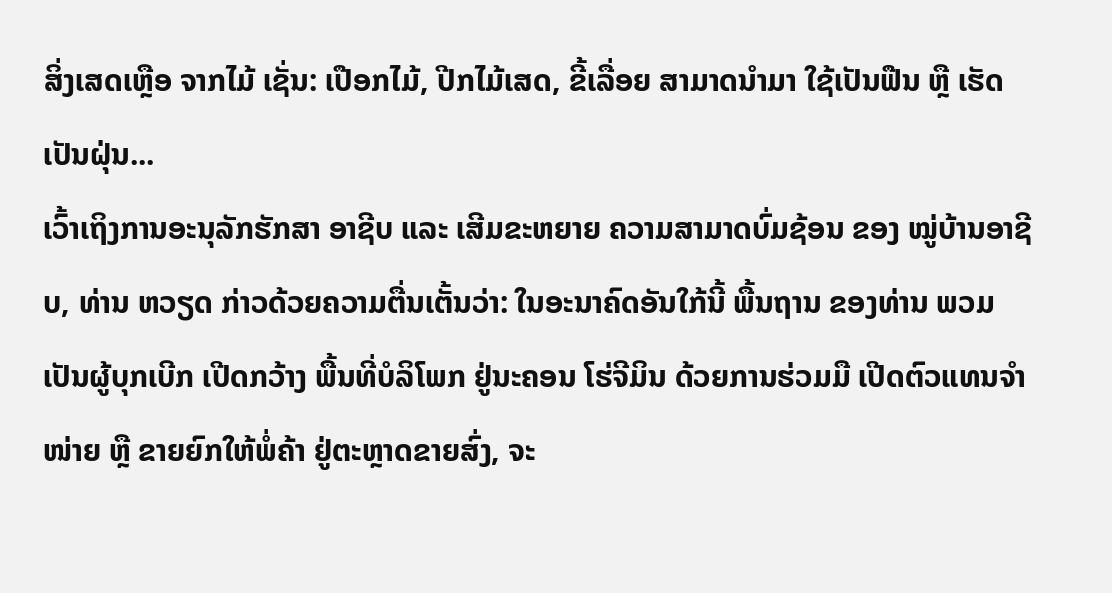ສິ່ງເສດເຫຼືອ ຈາກໄມ້ ເຊັ່ນ: ເປືອກໄມ້, ປີກໄມ້ເສດ, ຂີ້ເລື່ອຍ ສາມາດນໍາມາ ໃຊ້ເປັນຟືນ ຫຼື ເຮັດເປັນຝຸ່ນ...
ເວົ້າເຖິງການອະນຸລັກຮັກສາ ອາຊີບ ແລະ ເສີມຂະຫຍາຍ ຄວາມສາມາດບົ່ມຊ້ອນ ຂອງ ໝູ່ບ້ານອາຊີບ, ທ່ານ ຫວຽດ ກ່າວດ້ວຍຄວາມຕື່ນເຕັ້ນວ່າ: ໃນອະນາຄົດອັນໃກ້ນີ້ ພື້ນຖານ ຂອງທ່ານ ພວມເປັນຜູ້ບຸກເບີກ ເປີດກວ້າງ ພື້ນທີ່ບໍລິໂພກ ຢູ່ນະຄອນ ໂຮ່ຈີມິນ ດ້ວຍການຮ່ວມມື ເປີດຕົວແທນຈຳໜ່າຍ ຫຼື ຂາຍຍົກໃຫ້ພໍ່ຄ້າ ຢູ່ຕະຫຼາດຂາຍສົ່ງ, ຈະ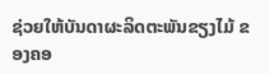ຊ່ວຍໃຫ້ບັນດາຜະລິດຕະພັນຂຽງໄມ້ ຂອງຄອ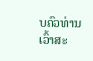ບຄົວທ່ານ ເວົ້າສະ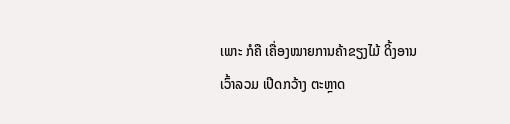ເພາະ ກໍຄື ເຄື່ອງໝາຍການຄ້າຂຽງໄມ້ ດິ້ງອານ ເວົ້າລວມ ເປີດກວ້າງ ຕະຫຼາດ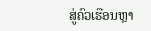ສູ່ຄົວເຮືອນຫຼາ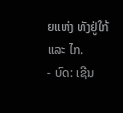ຍແຫ່ງ ທັງຢູ່ໃກ້ ແລະ ໄກ.
- ບົດ: ເຊີນ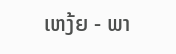ເຫງ້ຍ - ພາ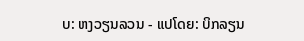ບ: ຫງວຽນລວນ - ແປໂດຍ: ບິກລຽນ